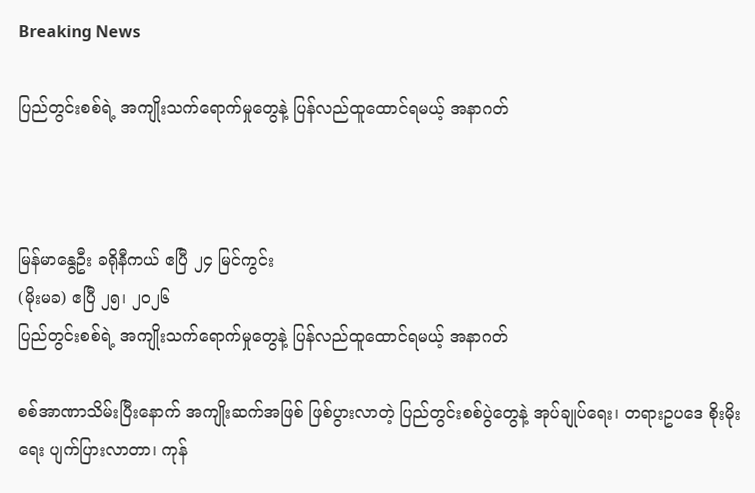Breaking News

ပြည်တွင်းစစ်ရဲ့ အကျိုးသက်ရောက်မှုတွေနဲ့ ပြန်လည်ထူထောင်ရမယ့် အနာဂတ်



မြန်မာနွေဦး ခရိုနီကယ် ဧပြီ ၂၄ မြင်ကွင်း
(မိုးမခ) ဧပြီ ၂၅၊ ၂၀၂၆
ပြည်တွင်းစစ်ရဲ့ အကျိုးသက်ရောက်မှုတွေနဲ့ ပြန်လည်ထူထောင်ရမယ့် အနာဂတ်

စစ်အာဏာသိမ်းပြီးနောက် အကျိုးဆက်အဖြစ် ဖြစ်ပွားလာတဲ့ ပြည်တွင်းစစ်ပွဲတွေနဲ့ အုပ်ချုပ်ရေး၊ တရားဥပဒေ စိုးမိုးရေး ပျက်ပြားလာတာ၊ ကုန်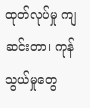ထုတ်လုပ်မှု ကျဆင်းတာ၊ ကုန်သွယ်မှုတွေ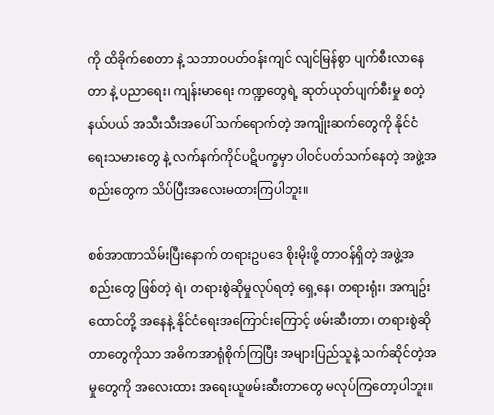ကို ထိခိုက်စေတာ နဲ့ သဘာဝပတ်ဝန်းကျင် လျင်မြန်စွာ ပျက်စီးလာနေတာ နဲ့ ပညာရေး၊ ကျန်းမာရေး ကဏ္ဍတွေရဲ့ ဆုတ်ယုတ်ပျက်စီးမှု စတဲ့ နယ်ပယ် အသီးသီးအပေါ် သက်ရောက်တဲ့ အကျိုးဆက်တွေကို နိုင်ငံရေးသမားတွေ နဲ့ လက်နက်ကိုင်ပဋိပက္ခမှာ ပါဝင်ပတ်သက်နေတဲ့ အဖွဲ့အစည်းတွေက သိပ်ပြီးအလေးမထားကြပါဘူး။

စစ်အာဏာသိမ်းပြီးနောက် တရားဥပဒေ စိုးမိုးဖို့ တာဝန်ရှိတဲ့ အဖွဲ့အစည်းတွေ ဖြစ်တဲ့ ရဲ၊ တရားစွဲဆိုမှုလုပ်ရတဲ့ ရှေ့နေ၊ တရားရုံး၊ အကျဥ်းထောင်တို့ အနေနဲ့ နိုင်ငံရေးအကြောင်းကြောင့် ဖမ်းဆီးတာ၊ တရားစွဲဆိုတာတွေကိုသာ အဓိကအာရုံစိုက်ကြပြီး အများပြည်သူနဲ့ သက်ဆိုင်တဲ့အမှုတွေကို အလေးထား အရေးယူဖမ်းဆီးတာတွေ မလုပ်ကြတော့ပါဘူး။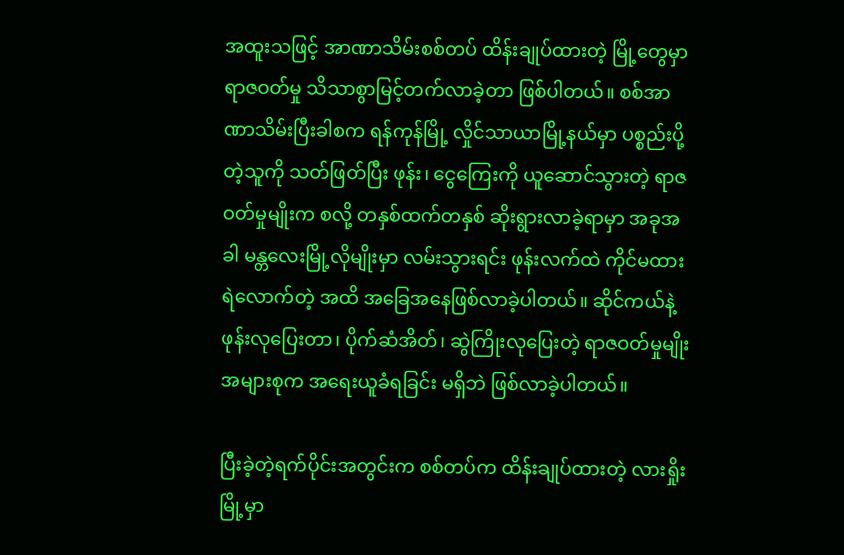အထူးသဖြင့် အာဏာသိမ်းစစ်တပ် ထိန်းချုပ်ထားတဲ့ မြို့တွေမှာ ရာဇဝတ်မှု သိသာစွာမြင့်တက်လာခဲ့တာ ဖြစ်ပါတယ်။ စစ်အာဏာသိမ်းပြီးခါစက ရန်ကုန်မြို့ လှိုင်သာယာမြို့နယ်မှာ ပစ္စည်းပို့တဲ့သူကို သတ်ဖြတ်ပြီး ဖုန်း၊ ငွေကြေးကို ယူဆောင်သွားတဲ့ ရာဇဝတ်မှုမျိုးက စလို့ တနှစ်ထက်တနှစ် ဆိုးရွားလာခဲ့ရာမှာ အခုအခါ မန္တလေးမြို့လိုမျိုးမှာ လမ်းသွားရင်း ဖုန်းလက်ထဲ ကိုင်မထားရဲလောက်တဲ့ အထိ အခြေအနေဖြစ်လာခဲ့ပါတယ်။ ဆိုင်ကယ်နဲ့ ဖုန်းလုပြေးတာ၊ ပိုက်ဆံအိတ်၊ ဆွဲကြိုးလုပြေးတဲ့ ရာဇဝတ်မှုမျိုးအများစုက အရေးယူခံရခြင်း မရှိဘဲ ဖြစ်လာခဲ့ပါတယ်။

ပြီးခဲ့တဲ့ရက်ပိုင်းအတွင်းက စစ်တပ်က ထိန်းချုပ်ထားတဲ့ လားရှိုးမြို့မှာ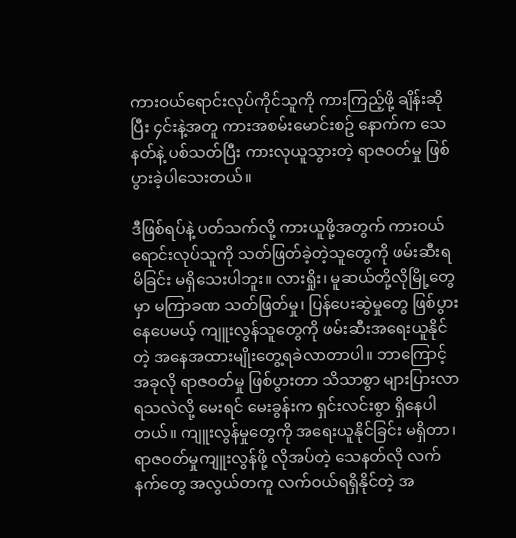ကားဝယ်ရောင်းလုပ်ကိုင်သူကို ကားကြည့်ဖို့ ချိန်းဆိုပြီး ၄င်းနဲ့အတူ ကားအစမ်းမောင်းစဥ် နောက်က သေနတ်နဲ့ ပစ်သတ်ပြီး ကားလုယူသွားတဲ့ ရာဇဝတ်မှု ဖြစ်ပွားခဲ့ပါသေးတယ်။

ဒီဖြစ်ရပ်နဲ့ ပတ်သက်လို့ ကားယူဖို့အတွက် ကားဝယ်ရောင်းလုပ်သူကို သတ်ဖြတ်ခဲ့တဲ့သူတွေကို ဖမ်းဆီးရမိခြင်း မရှိသေးပါဘူး။ လားရှိုး၊ မူဆယ်တို့လိုမြို့တွေမှာ မကြာခဏ သတ်ဖြတ်မှု၊ ပြန်ပေးဆွဲမှုတွေ ဖြစ်ပွားနေပေမယ့် ကျူးလွန်သူတွေကို ဖမ်းဆီးအရေးယူနိုင်တဲ့ အနေအထားမျိုးတွေ့ရခဲလာတာပါ။ ဘာကြောင့် အခုလို ရာဇဝတ်မှု ဖြစ်ပွားတာ သိသာစွာ များပြားလာရသလဲလို့ မေးရင် မေးခွန်းက ရှင်းလင်းစွာ ရှိနေပါတယ်။ ကျူးလွန်မှုတွေကို အရေးယူနိုင်ခြင်း မရှိတာ၊ ရာဇဝတ်မှုကျူးလွန်ဖို့ လိုအပ်တဲ့ သေနတ်လို လက်နက်တွေ အလွယ်တကူ လက်ဝယ်ရရှိနိုင်တဲ့ အ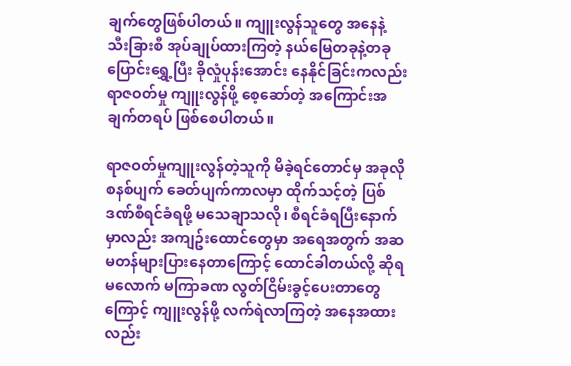ချက်တွေဖြစ်ပါတယ်။ ကျူးလွန်သူတွေ အနေနဲ့ သီးခြားစီ အုပ်ချုပ်ထားကြတဲ့ နယ်မြေတခုနဲ့တခု ပြောင်းရွှေ့ပြီး ခိုလှုံပုန်းအောင်း နေနိုင်ခြင်းကလည်း ရာဇဝတ်မှု ကျူးလွန်ဖို့ စေ့ဆော်တဲ့ အကြောင်းအချက်တရပ် ဖြစ်စေပါတယ်။

ရာဇဝတ်မှုကျူးလွန်တဲ့သူကို မိခဲ့ရင်တောင်မှ အခုလို စနစ်ပျက် ခေတ်ပျက်ကာလမှာ ထိုက်သင့်တဲ့ ပြစ်ဒဏ်စီရင်ခံရဖို့ မသေချာသလို၊ စီရင်ခံရပြီးနောက်မှာလည်း အကျဥ်းထောင်တွေမှာ အရေအတွက် အဆမတန်များပြားနေတာကြောင့် ထောင်ခါတယ်လို့ ဆိုရမလောက် မကြာခဏ လွတ်ငြိမ်းခွင့်ပေးတာတွေကြောင့် ကျူးလွန်ဖို့ လက်ရဲလာကြတဲ့ အနေအထားလည်း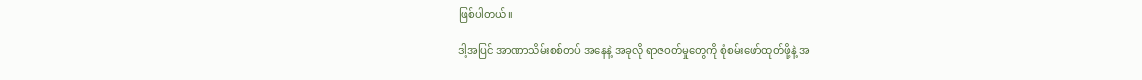ဖြစ်ပါတယ်။

ဒါ့အပြင် အာဏာသိမ်းစစ်တပ် အနေနဲ့ အခုလို ရာဇဝတ်မှုတွေကို စုံစမ်းဖော်ထုတ်ဖို့နဲ့ အ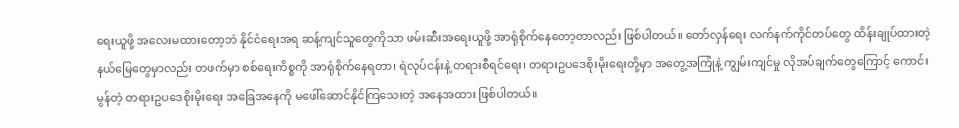ရေးယူဖို့ အလေးမထားတော့ဘဲ နိုင်ငံရေးအရ ဆန့်ကျင်သူတွေကိုသာ ဖမ်းဆီးအရေးယူဖို့ အာရုံစိုက်နေတော့တာလည်း ဖြစ်ပါတယ်။ တော်လှန်ရေး လက်နက်ကိုင်တပ်တွေ ထိန်းချုပ်ထားတဲ့ နယ်မြေတွေမှာလည်း တဖက်မှာ စစ်ရေးကိစ္စကို အာရုံစိုက်နေရတာ၊ ရဲလုပ်ငန်းနဲ့ တရားစီရင်ရေး၊ တရားဥပဒေစိုးမိုးရေးတို့မှာ အတွေ့အကြုံနဲ့ ကျွမ်းကျင်မှု လိုအပ်ချက်တွေကြောင့် ကောင်းမွန်တဲ့ တရားဥပဒေစိုးမိုးရေး အခြေအနေကို မဖေါ်ဆောင်နိုင်ကြသေးတဲ့ အနေအထား ဖြစ်ပါတယ်။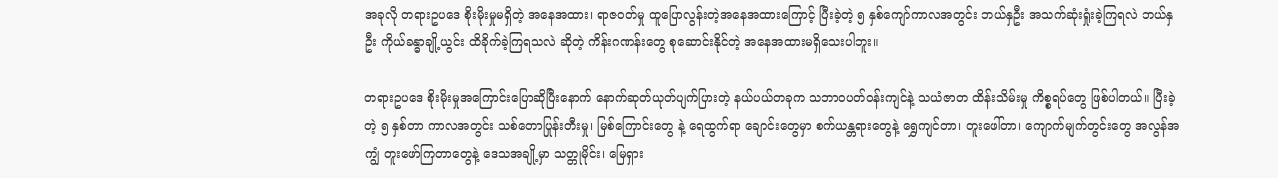အခုလို တရားဥပဒေ စိုးမိုးမှုမရှိတဲ့ အနေအထား၊ ရာဇဝတ်မှု ထူပြောလွန်းတဲ့အနေအထားကြောင့် ပြီးခဲ့တဲ့ ၅ နှစ်ကျော်ကာလအတွင်း ဘယ်နှဦး အသက်ဆုံးရှုံးခဲ့ကြရလဲ ဘယ်နှဦး ကိုယ်ခန္ဓာချို့ယွင်း ထိခိုက်ခဲ့ကြရသလဲ ဆိုတဲ့ ကိန်းဂဏန်းတွေ စုဆောင်းနိုင်တဲ့ အနေအထားမရှိသေးပါဘူး။

တရားဥပဒေ စိုးမိုးမှုအကြောင်းပြောဆိုပြီးနောက် နောက်ဆုတ်ယုတ်ပျက်ပြားတဲ့ နယ်ပယ်တခုက သဘာဝပတ်ဝန်းကျင်နဲ့ သယံဇာတ ထိန်းသိမ်းမှု ကိစ္စရပ်တွေ ဖြစ်ပါတယ်။ ပြီးခဲ့တဲ့ ၅ နှစ်တာ ကာလအတွင်း သစ်တောပြုန်းတီးမှု၊ မြစ်ကြောင်းတွေ နဲ့ ရေထွက်ရာ ချောင်းတွေမှာ စက်ယန္တရားတွေနဲ့ ရွှေကျင်တာ၊ တူးဖေါ်တာ၊ ကျောက်မျက်တွင်းတွေ အလွန်အကျွံ တူးဖော်ကြတာတွေနဲ့ ဒေသအချို့မှာ သတ္တုမိုင်း၊ မြေရှား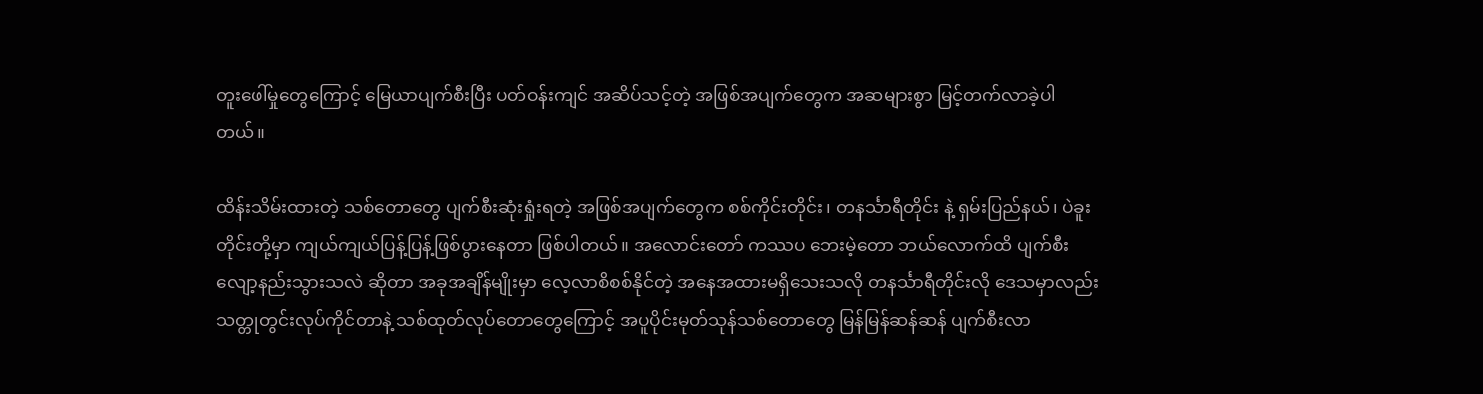တူးဖေါ်မှုတွေကြောင့် မြေယာပျက်စီးပြီး ပတ်ဝန်းကျင် အဆိပ်သင့်တဲ့ အဖြစ်အပျက်တွေက အဆများစွာ မြင့်တက်လာခဲ့ပါတယ်။

ထိန်းသိမ်းထားတဲ့ သစ်တောတွေ ပျက်စီးဆုံးရှုံးရတဲ့ အဖြစ်အပျက်တွေက စစ်ကိုင်းတိုင်း၊ တနင်္သာရီတိုင်း နဲ့ ရှမ်းပြည်နယ်၊ ပဲခူးတိုင်းတို့မှာ ကျယ်ကျယ်ပြန့်ပြန့်ဖြစ်ပွားနေတာ ဖြစ်ပါတယ်။ အလောင်းတော် ကဿပ ဘေးမဲ့တော ဘယ်လောက်ထိ ပျက်စီးလျော့နည်းသွားသလဲ ဆိုတာ အခုအချိန်မျိုးမှာ လေ့လာစိစစ်နိုင်တဲ့ အနေအထားမရှိသေးသလို တနင်္သာရီတိုင်းလို ဒေသမှာလည်း သတ္တုတွင်းလုပ်ကိုင်တာနဲ့ သစ်ထုတ်လုပ်တောတွေကြောင့် အပူပိုင်းမုတ်သုန်သစ်တောတွေ မြန်မြန်ဆန်ဆန် ပျက်စီးလာ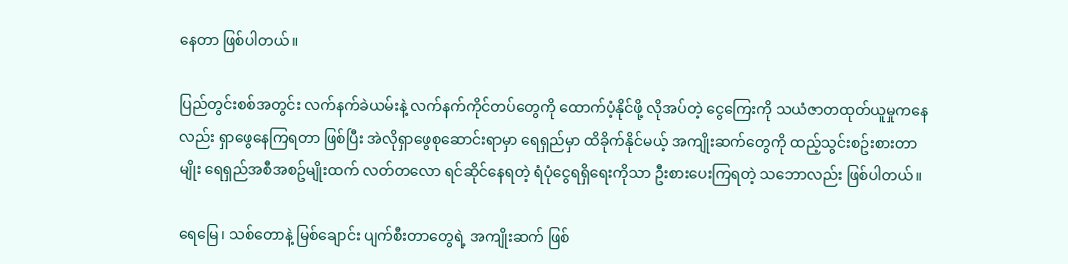နေတာ ဖြစ်ပါတယ်။

ပြည်တွင်းစစ်အတွင်း လက်နက်ခဲယမ်းနဲ့ လက်နက်ကိုင်တပ်တွေကို ထောက်ပံ့နိုင်ဖို့ လိုအပ်တဲ့ ငွေကြေးကို သယံဇာတထုတ်ယူမှုကနေလည်း ရှာဖွေနေကြရတာ ဖြစ်ပြီး အဲလိုရှာဖွေစုဆောင်းရာမှာ ရေရှည်မှာ ထိခိုက်နိုင်မယ့် အကျိုးဆက်တွေကို ထည့်သွင်းစဥ်းစားတာမျိုး ရေရှည်အစီအစဥ်မျိုးထက် လတ်တလော ရင်ဆိုင်နေရတဲ့ ရံပုံငွေရရှိရေးကိုသာ ဦးစားပေးကြရတဲ့ သဘောလည်း ဖြစ်ပါတယ်။

ရေမြေ၊ သစ်တောနဲ့ မြစ်ချောင်း ပျက်စီးတာတွေရဲ့ အကျိုးဆက် ဖြစ်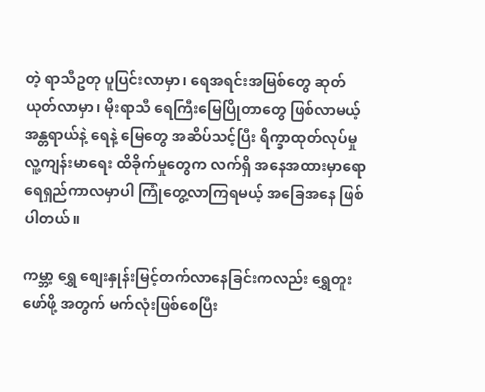တဲ့ ရာသီဥတု ပူပြင်းလာမှာ၊ ရေအရင်းအမြစ်တွေ ဆုတ်ယုတ်လာမှာ၊ မိုးရာသီ ရေကြီးမြေပြိုတာတွေ ဖြစ်လာမယ့် အန္တရာယ်နဲ့ ရေနဲ့ မြေတွေ အဆိပ်သင့်ပြီး ရိက္ခာထုတ်လုပ်မှု လူ့ကျန်းမာရေး ထိခိုက်မှုတွေက လက်ရှိ အနေအထားမှာရော ရေရှည်ကာလမှာပါ ကြုံတွေ့လာကြရမယ့် အခြေအနေ ဖြစ်ပါတယ်။

ကမ္ဘာ့ ရွှေ စျေးနှုန်းမြင့်တက်လာနေခြင်းကလည်း ရွှေတူးဖော်ဖို့ အတွက် မက်လုံးဖြစ်စေပြီး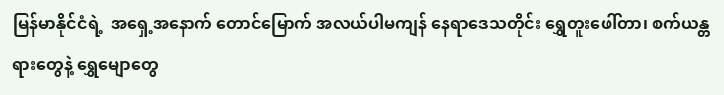မြန်မာနိုင်ငံရဲ့  အရှေ့အနောက် တောင်မြောက် အလယ်ပါမကျန် နေရာဒေသတိုင်း ရွှေတူးဖေါ်တာ၊ စက်ယန္တရားတွေနဲ့ ရွှေမျောတွေ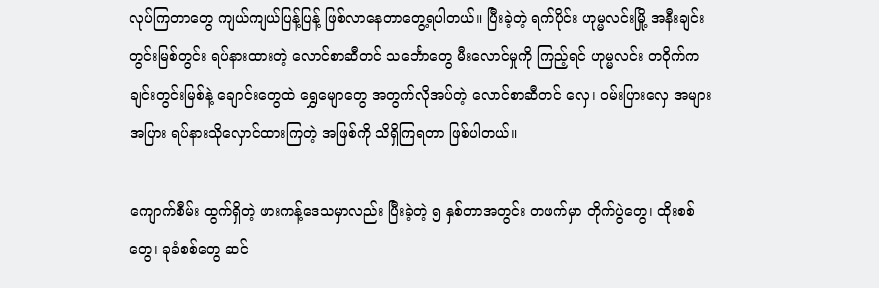လုပ်ကြတာတွေ ကျယ်ကျယ်ပြန့်ပြန့် ဖြစ်လာနေတာတွေ့ရပါတယ်။ ပြီးခဲ့တဲ့ ရက်ပိုင်း ဟုမ္မလင်းမြို့ အနီးချင်းတွင်းမြစ်တွင်း ရပ်နားထားတဲ့ လောင်စာဆီတင် သင်္ဘောတွေ မီးလောင်မှုကို ကြည့်ရင် ဟုမ္မလင်း တဝိုက်က ချင်းတွင်းမြစ်နဲ့ ချောင်းတွေထဲ ရွှေမျောတွေ အတွက်လိုအပ်တဲ့ လောင်စာဆီတင် လှေ၊ ဝမ်းပြားလှေ အများအပြား ရပ်နားသိုလှောင်ထားကြတဲ့ အဖြစ်ကို သိရှိကြရတာ ဖြစ်ပါတယ်။

ကျောက်စီမ်း ထွက်ရှိတဲ့ ဖားကန့်ဒေသမှာလည်း ပြီးခဲ့တဲ့ ၅ နှစ်တာအတွင်း တဖက်မှာ တိုက်ပွဲတွေ၊ ထိုးစစ်တွေ၊ ခုခံစစ်တွေ ဆင်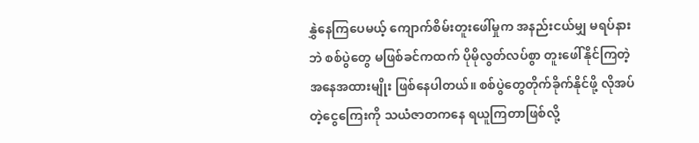နွှဲနေကြပေမယ့် ကျောက်စိမ်းတူးဖေါ်မှုက အနည်းငယ်မျှ မရပ်နားဘဲ စစ်ပွဲတွေ မဖြစ်ခင်ကထက် ပိုမိုလွတ်လပ်စွာ တူးဖေါ်နိုင်ကြတဲ့ အနေအထားမျိုး ဖြစ်နေပါတယ်။ စစ်ပွဲတွေတိုက်ခိုက်နိုင်ဖို့ လိုအပ်တဲ့ငွေကြေးကို သယံဇာတကနေ ရယူကြတာဖြစ်လို့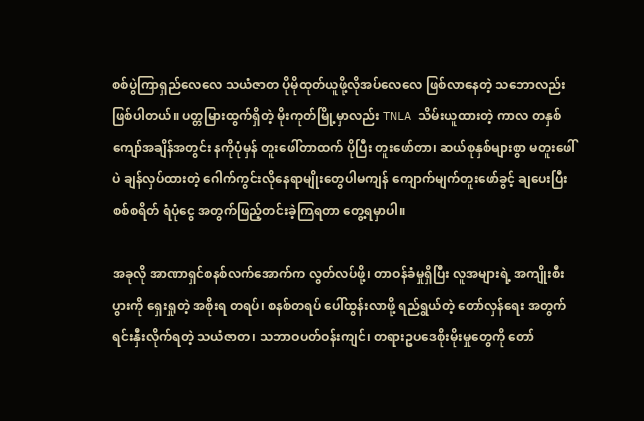စစ်ပွဲကြာရှည်လေလေ သယံဇာတ ပိုမိုထုတ်ယူဖို့လိုအပ်လေလေ ဖြစ်လာနေတဲ့ သဘောလည်း ဖြစ်ပါတယ်။ ပတ္တမြားထွက်ရှိတဲ့ မိုးကုတ်မြို့မှာလည်း TNLA သိမ်းယူထားတဲ့ ကာလ တနှစ်ကျော်အချိန်အတွင်း နကိုပုံမှန် တူးဖေါ်တာထက် ပိုပြီး တူးဖော်တာ၊ ဆယ်စုနှစ်များစွာ မတူးဖေါ်ပဲ ချန်လှပ်ထားတဲ့ ဂေါက်ကွင်းလိုနေရာမျိုးတွေပါမကျန် ကျောက်မျက်တူးဖော်ခွင့် ချပေးပြီး စစ်စရိတ် ရံပုံငွေ အတွက်ဖြည့်တင်းခဲ့ကြရတာ တွေ့ရမှာပါ။

အခုလို အာဏာရှင်စနစ်လက်အောက်က လွတ်လပ်ဖို့၊ တာဝန်ခံမှုရှိပြီး လူအများရဲ့ အကျိုးစီးပွားကို ရှေးရှုတဲ့ အစိုးရ တရပ်၊ စနစ်တရပ် ပေါ်ထွန်းလာဖို့ ရည်ရွယ်တဲ့ တော်လှန်ရေး အတွက် ရင်းနှီးလိုက်ရတဲ့ သယံဇာတ၊ သဘာဝပတ်ဝန်းကျင်၊ တရားဥပဒေစိုးမိုးမှုတွေကို တော်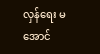လှန်ရေး မအောင်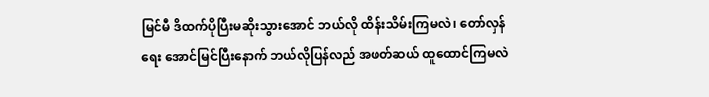မြင်မီ ဒိထက်ပိုပြီးမဆိုးသွားအောင် ဘယ်လို ထိန်းသိမ်းကြမလဲ၊ တော်လှန်ရေး အောင်မြင်ပြီးနောက် ဘယ်လိုပြန်လည် အဖတ်ဆယ် ထူထောင်ကြမလဲ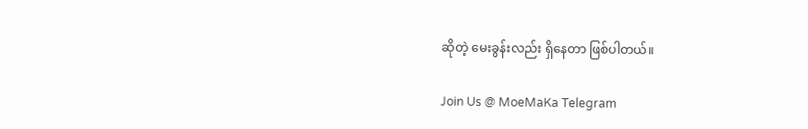ဆိုတဲ့ မေးခွန်းလည်း ရှိနေတာ ဖြစ်ပါတယ်။

Join Us @ MoeMaKa Telegram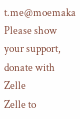t.me@moemaka
Please show your support, donate with Zelle
Zelle to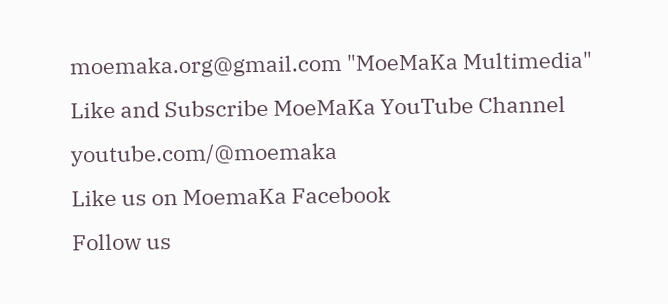moemaka.org@gmail.com "MoeMaKa Multimedia"
Like and Subscribe MoeMaKa YouTube Channel
youtube.com/@moemaka
Like us on MoemaKa Facebook
Follow us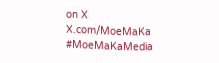on X
X.com/MoeMaKa
#MoeMaKaMedia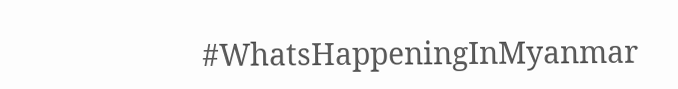#WhatsHappeningInMyanmar